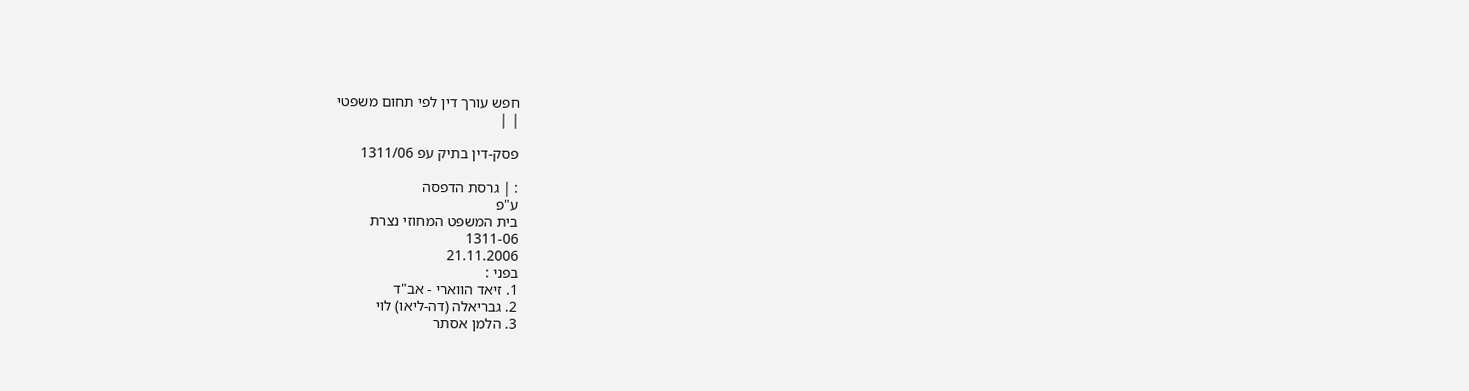חפש עורך דין לפי תחום משפטי
| |

פסק-דין בתיק עפ 1311/06

: | גרסת הדפסה
ע"פ
בית המשפט המחוזי נצרת
1311-06
21.11.2006
בפני :
1. זיאד הווארי - אב"ד
2. גבריאלה (דה-ליאו) לוי
3. הלמן אסתר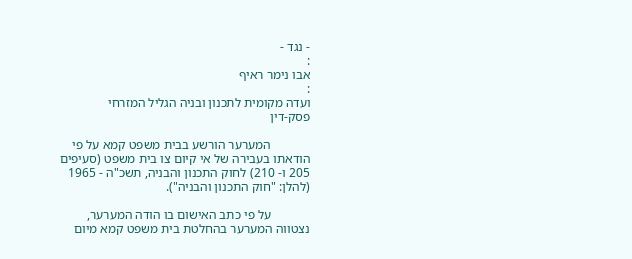- נגד -
:
אבו נימר ראיף
:
ועדה מקומית לתכנון ובניה הגליל המזרחי
פסק-דין

            המערער הורשע בבית משפט קמא על פי הודאתו בעבירה של אי קיום צו בית משפט (סעיפים 205 ו- 210) לחוק התכנון והבניה, תשכ"ה - 1965 (להלן: "חוק התכנון והבניה").

            על פי כתב האישום בו הודה המערער, נצטווה המערער בהחלטת בית משפט קמא מיום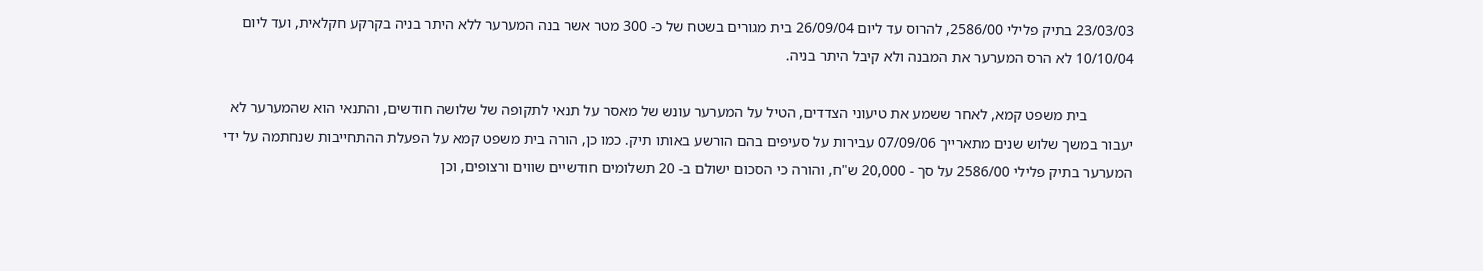23/03/03 בתיק פלילי 2586/00, להרוס עד ליום 26/09/04 בית מגורים בשטח של כ- 300 מטר אשר בנה המערער ללא היתר בניה בקרקע חקלאית, ועד ליום 10/10/04 לא הרס המערער את המבנה ולא קיבל היתר בניה.

            בית משפט קמא, לאחר ששמע את טיעוני הצדדים, הטיל על המערער עונש של מאסר על תנאי לתקופה של שלושה חודשים, והתנאי הוא שהמערער לא יעבור במשך שלוש שנים מתארייך 07/09/06 עבירות על סעיפים בהם הורשע באותו תיק. כמו כן, הורה בית משפט קמא על הפעלת ההתחייבות שנחתמה על ידי המערער בתיק פלילי 2586/00 על סך - 20,000 ש"ח, והורה כי הסכום ישולם ב- 20 תשלומים חודשיים שווים ורצופים, וכן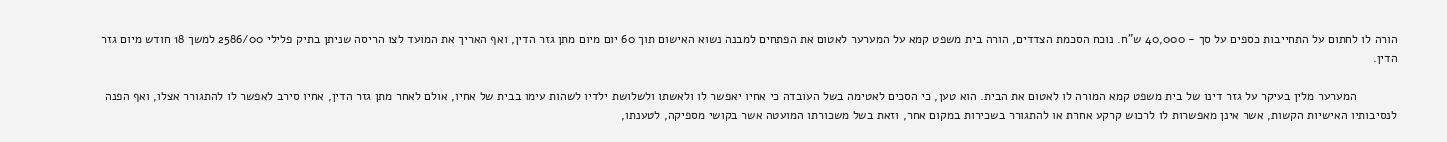הורה לו לחתום על התחייבות כספים על סך - 40,000 ש"ח. נוכח הסכמת הצדדים, הורה בית משפט קמא על המערער לאטום את הפתחים למבנה נשוא האישום תוך 60 יום מיום מתן גזר הדין, ואף האריך את המועד לצו הריסה שניתן בתיק פלילי 2586/00 למשך 18 חודש מיום גזר הדין.

            המערער מלין בעיקר על גזר דינו של בית משפט קמא המורה לו לאטום את הבית. הוא טען, כי הסכים לאטימה בשל העובדה כי אחיו יאפשר לו ולאשתו ולשלושת ילדיו לשהות עימו בבית של אחיו, אולם לאחר מתן גזר הדין, אחיו סירב לאפשר לו להתגורר אצלו, ואף הפנה לנסיבותיו האישיות הקשות, אשר אינן מאפשרות לו לרכוש קרקע אחרת או להתגורר בשכירות במקום אחר, וזאת בשל משכורתו המועטה אשר בקושי מספיקה, לטענתו,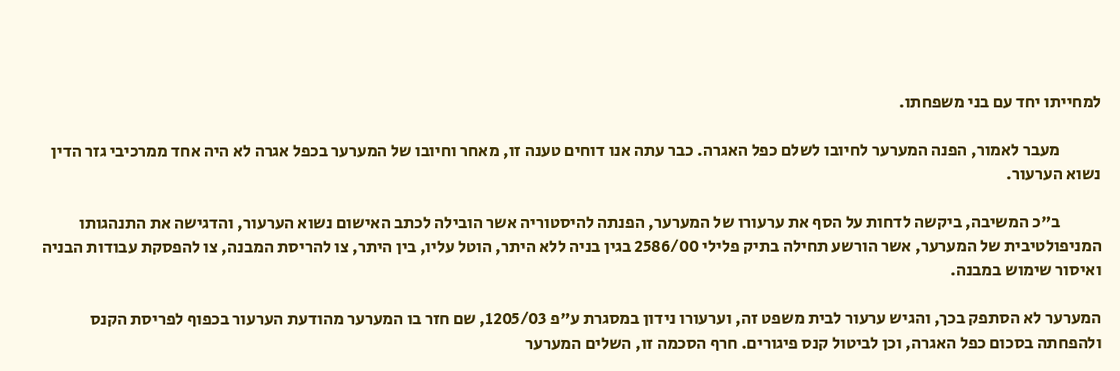למחייתו יחד עם בני משפחתו.

            מעבר לאמור, הפנה המערער לחיובו לשלם כפל האגרה. כבר עתה אנו דוחים טענה זו, מאחר וחיובו של המערער בכפל אגרה לא היה אחד ממרכיבי גזר הדין נשוא הערעור.

            ב"כ המשיבה, ביקשה לדחות על הסף את ערעורו של המערער, הפנתה להיסטוריה אשר הובילה לכתב האישום נשוא הערעור, והדגישה את התנהגותו המניפולטיבית של המערער, אשר הורשע תחילה בתיק פלילי 2586/00 בגין בניה ללא היתר, הוטל עליו, בין היתר, צו להריסת המבנה, צו להפסקת עבודות הבניה ואיסור שימוש במבנה.

המערער לא הסתפק בכך, והגיש ערעור לבית משפט זה, וערעורו נידון במסגרת ע"פ 1205/03, שם חזר בו המערער מהודעת הערעור בכפוף לפריסת הקנס ולהפחתה בסכום כפל האגרה, וכן לביטול קנס פיגורים. חרף הסכמה זו, השלים המערער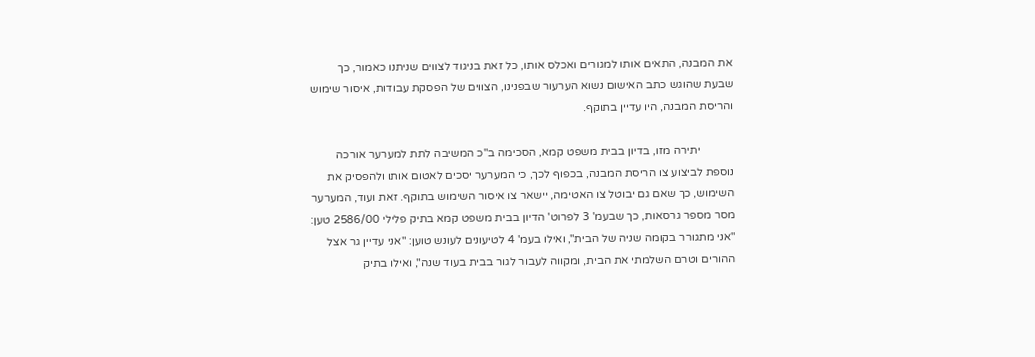את המבנה, התאים אותו למגורים ואכלס אותו, כל זאת בניגוד לצווים שניתנו כאמור, כך שבעת שהוגש כתב האישום נשוא הערעור שבפנינו, הצווים של הפסקת עבודות, איסור שימוש והריסת המבנה, היו עדיין בתוקף.

            יתירה מזו, בדיון בבית משפט קמא, הסכימה ב"כ המשיבה לתת למערער אורכה נוספת לביצוע צו הריסת המבנה, בכפוף לכך, כי המערער יסכים לאטום אותו ולהפסיק את השימוש, כך שאם גם יבוטל צו האטימה, יישאר צו איסור השימוש בתוקף. זאת ועוד, המערער מסר מספר גרסאות, כך שבעמ' 3 לפרוט' הדיון בבית משפט קמא בתיק פלילי 2586/00 טען: "אני מתגורר בקומה שניה של הבית", ואילו בעמ' 4 לטיעונים לעונש טוען: "אני עדיין גר אצל ההורים וטרם השלמתי את הבית, ומקווה לעבור לגור בבית בעוד שנה", ואילו בתיק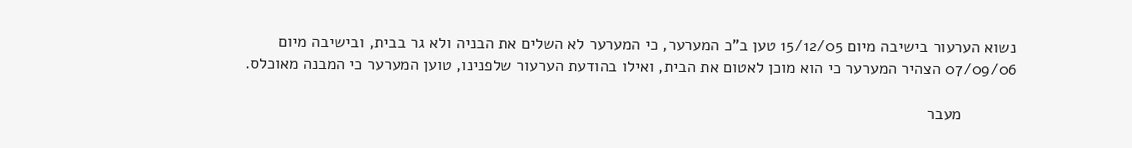נשוא הערעור בישיבה מיום 15/12/05 טען ב"כ המערער, כי המערער לא השלים את הבניה ולא גר בבית, ובישיבה מיום 07/09/06 הצהיר המערער כי הוא מוכן לאטום את הבית, ואילו בהודעת הערעור שלפנינו, טוען המערער כי המבנה מאוכלס.

            מעבר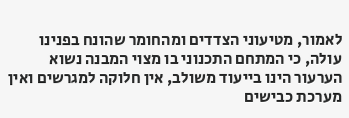לאמור, מטיעוני הצדדים ומהחומר שהונח בפנינו עולה, כי המתחם התכנוני בו מצוי המבנה נשוא הערעור הינו בייעוד משולב, אין חלוקה למגרשים ואין מערכת כבישים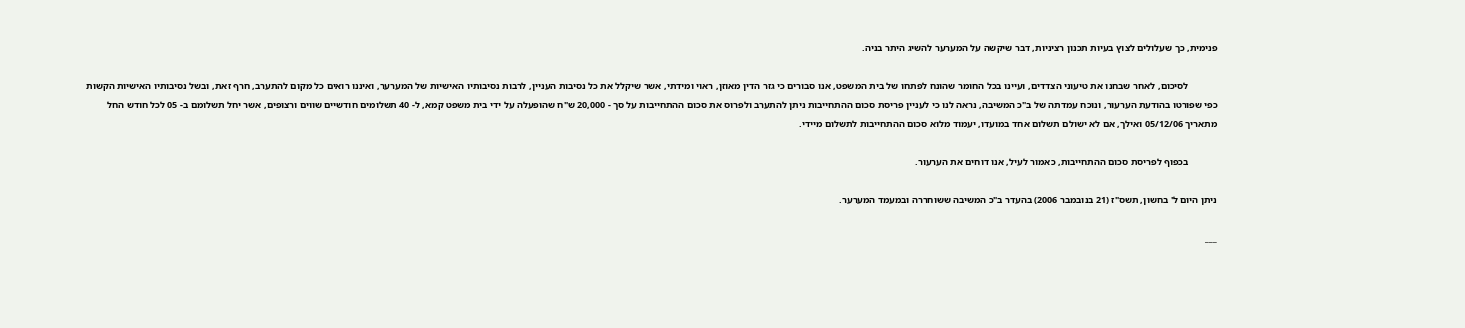פנימית, כך שעלולים לצוץ בעיות תכנון רציניות, דבר שיקשה על המערער להשיג היתר בניה.

            לסיכום, לאחר שבחנו את טיעוני הצדדים, ועיינו בכל החומר שהונח לפתחו של בית המשפט, אנו סבורים כי גזר הדין מאוזן, ראוי ומידתי, אשר שיקלל את כל נסיבות העניין, לרבות נסיבותיו האישיות של המערער, ואיננו רואים כל מקום להתערב, חרף זאת, ובשל נסיבותיו האישיות הקשות כפי שפורטו בהודעת הערעור, ונוכח עמדתה של ב"כ המשיבה, נראה לנו כי לעניין פריסת סכום ההתחייבות ניתן להתערב ולפרוס את סכום ההתחייבות על סך - 20,000 ש"ח שהופעלה על ידי בית משפט קמא, ל- 40 תשלומים חודשיים שווים ורצופים, אשר יחל תשלומם ב- 05 לכל חודש החל מתאריך 05/12/06 ואילך, אם לא ישולם תשלום אחד במועדו, יעמוד מלוא סכום ההתחייבות לתשלום מיידי.

            בכפוף לפריסת סכום ההתחייבות, כאמור לעיל, אנו דוחים את הערעור.

ניתן היום ל' בחשון, תשס"ז (21 בנובמבר 2006) בהעדר ב"כ המשיבה ששוחררה ובמעמד המערער.

___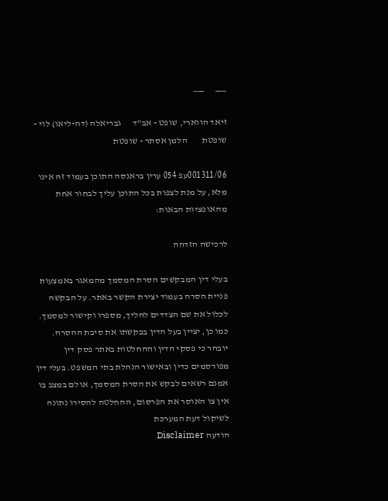___      ___

זיאד הווארי, שופט - אב"ד      גבריאלה (דה-ליאו) לוי - שופטת        הלמן אסתר - שופטת

001311/06עפ 054 ערין בראנסה התוכן בעמוד זה אינו מלא, על מנת לצפות בכל התוכן עליך לבחור אחת מהאופציות הבאות:

לרכישה הזדהה

בעלי דין המבקשים הסרת המסמך מהמאגר באמצעות פניית הסרה בעמוד יצירת הקשר באתר. על הבקשה לכלול את שם הצדדים להליך, מספרו וקישור למסמך. כמו כן, יציין בעל הדין בבקשתו את סיבת ההסרה. יובהר כי פסקי הדין וההחלטות באתר פסק דין מפורסמים כדין ובאישור הנהלת בתי המשפט. בעלי דין אמנם רשאים לבקש את הסרת המסמך, אולם במצב בו אין צו האוסר את הפרסום, ההחלטה להסירו נתונה לשיקול דעת המערכת
הודעה Disclaimer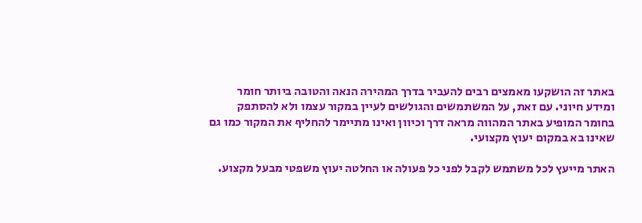באתר זה הושקעו מאמצים רבים להעביר בדרך המהירה הנאה והטובה ביותר חומר ומידע חיוני. עם זאת, על המשתמשים והגולשים לעיין במקור עצמו ולא להסתפק בחומר המופיע באתר המהווה מראה דרך וכיוון ואינו מתיימר להחליף את המקור כמו גם שאינו בא במקום יעוץ מקצועי.

האתר מייעץ לכל משתמש לקבל לפני כל פעולה או החלטה יעוץ משפטי מבעל מקצוע.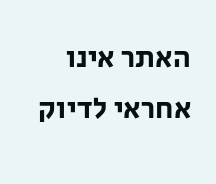האתר אינו אחראי לדיוק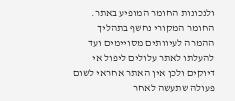ולנכונות החומר המופיע באתר. החומר המקורי נחשף בתהליך ההמרה לעיוותים מסויימים ועד להעלתו לאתר עלולים ליפול אי דיוקים ולכן אין האתר אחראי לשום פעולה שתעשה לאחר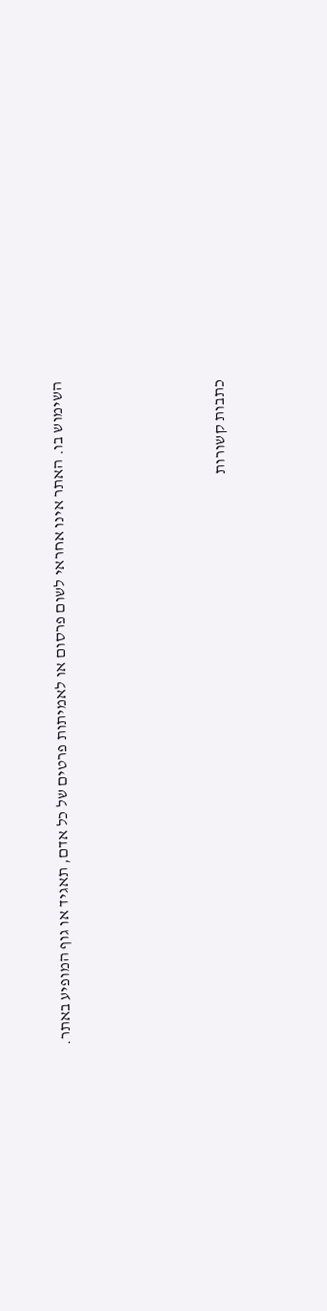השימוש בו. האתר אינו אחראי לשום פרסום או לאמיתות פרטים של כל אדם, תאגיד או גוף המופיע באתר.




כתבות קשורות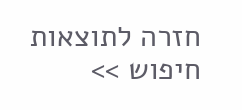חזרה לתוצאות חיפוש >>